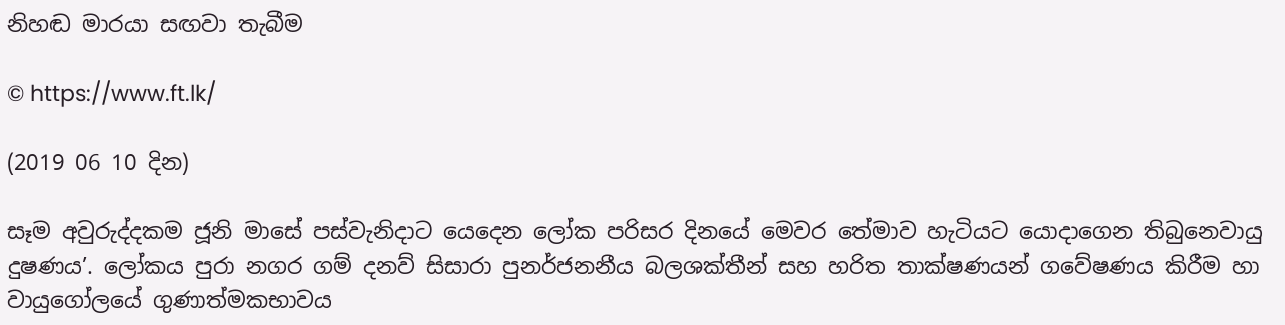නිහඬ මාරයා සඟවා තැබීම

© https://www.ft.lk/

(2019 06 10 දින)

සෑම අවුරුද්දකම ජූනි මාසේ පස්වැනිදාට යෙදෙන ලෝක පරිසර දිනයේ මෙවර තේමාව හැටියට යොදාගෙන තිබුනෙවායු දුෂණය’. ලෝකය පුරා නගර ගම් දනව් සිසාරා පුනර්ජනනීය බලශක්තීන් සහ හරිත තාක්ෂණයන් ගවේෂණය කිරීම හා වායුගෝලයේ ගුණාත්මකභාවය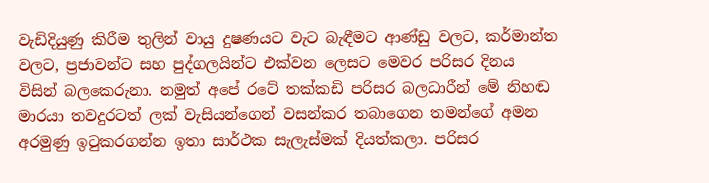වැඩිදියුණු කිරීම තුලින් වායු දුෂණයට වැට බැඳීමට ආණ්ඩු වලට, කර්මාන්ත වලට, ප්‍රජාවන්ට සහ පුද්ගලයින්ට එක්වන ලෙසට මෙවර පරිසර දිනය විසින් බලකෙරුනා. නමුත් අපේ රටේ තක්කඩි පරිසර බලධාරීන් මේ නිහඬ මාරයා තවදුරටත් ලක් වැසියන්ගෙන් වසන්කර තබාගෙන තමන්ගේ අමන අරමුණු ඉටුකරගන්න ඉතා සාර්ථක සැලැස්මක් දියත්කලා. පරිසර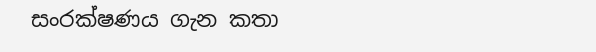සංරක්ෂණය ගැන කතා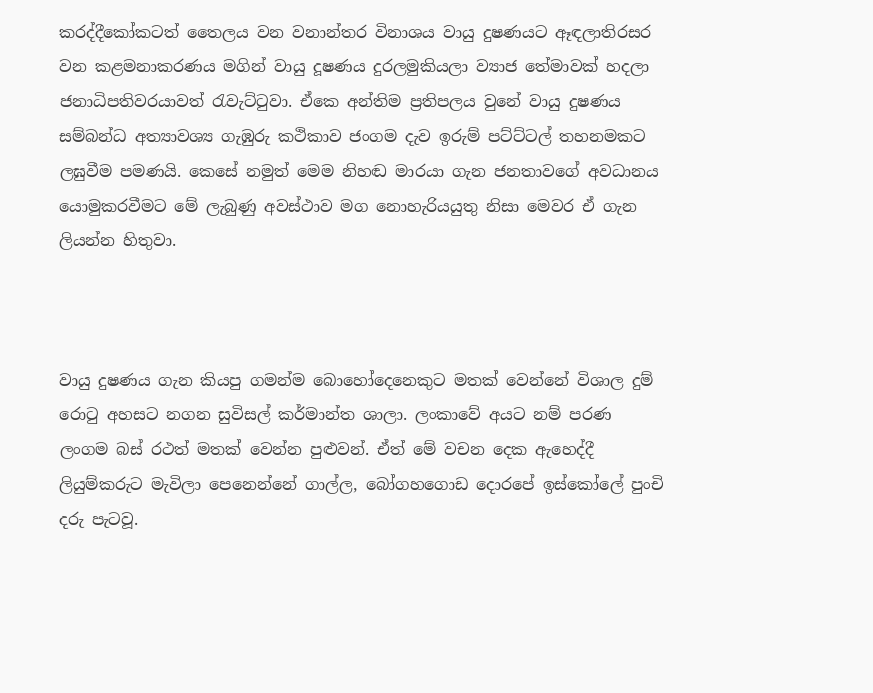කරද්දීකෝකටත් තෛලය වන වනාන්තර විනාශය වායු දුෂණයට ඈඳලාතිරසර වන කළමනාකරණය මගින් වායු දූෂණය දුරලමුකියලා ව්‍යාජ තේමාවක් හදලා ජනාධිපතිවරයාවත් රැවැට්ටුවා. ඒකෙ අන්තිම ප්‍රතිපලය වුනේ වායු දුෂණය සම්බන්ධ අත්‍යාවශ්‍ය ගැඹුරු කථිකාව ජංගම දැව ඉරුම් පට්ට්ටල් තහනමකට ලඝුවීම පමණයි. කෙසේ නමුත් මෙම නිහඬ මාරයා ගැන ජනතාවගේ අවධානය යොමුකරවීමට මේ ලැබුණු අවස්ථාව මග නොහැරියයුතු නිසා මෙවර ඒ ගැන ලියන්න හිතුවා.



වායු දුෂණය ගැන කියපු ගමන්ම බොහෝදෙනෙකුට මතක් වෙන්නේ විශාල දුම් රොටු අහසට නගන සුවිසල් කර්මාන්ත ශාලා. ලංකාවේ අයට නම් පරණ ලංගම බස් රථත් මතක් වෙන්න පුළුවන්. ඒත් මේ වචන දෙක ඇහෙද්දී ලියුම්කරුට මැවිලා පෙනෙන්නේ ගාල්ල, බෝගහගොඩ දොරපේ ඉස්කෝලේ පුංචි දරු පැටවූ.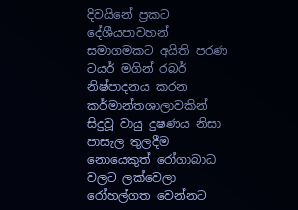දිවයිනේ ප්‍රකට දේශීයපාවහන් සමාගමකට අයිති පරණ ටයර් මගින් රබර් නිෂ්පාදනය කරන කර්මාන්තශාලාවකින් සිදුවූ වායු දුෂණය නිසා පාසැල තුලදීම නොයෙකුත් රෝගාබාධ වලට ලක්වෙලා රෝහල්ගත වෙන්නට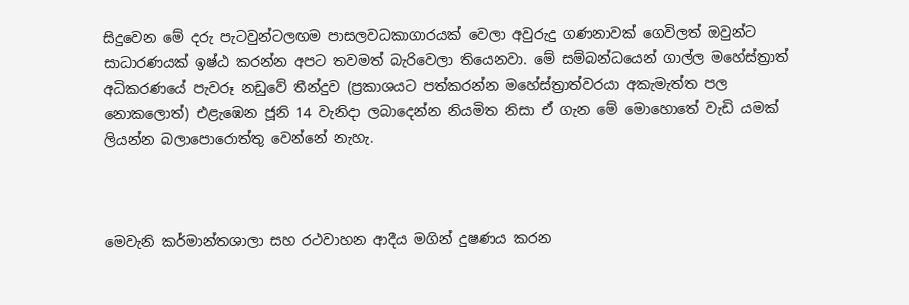සිදුවෙන මේ දරු පැටවුන්ටලඟම පාසලවධකාගාරයක් වෙලා අවුරුදු ගණනාවක් ගෙවිලත් ඔවුන්ට සාධාරණයක් ඉෂ්ඨ කරන්න අපට තවමත් බැරිවෙලා තියෙනවා. මේ සම්බන්ධයෙන් ගාල්ල මහේස්ත්‍රාත් අධිකරණයේ පැවරූ නඩුවේ තීන්දුව (ප්‍රකාශයට පත්කරන්න මහේස්ත්‍රාත්වරයා අකැමැත්ත පල නොකලොත්) එළැඹෙන ජූනි 14 වැනිදා ලබාදෙන්න නියමිත නිසා ඒ ගැන මේ මොහොතේ වැඩි යමක් ලියන්න බලාපොරොත්තු වෙන්නේ නැහැ.



මෙවැනි කර්මාන්තශාලා සහ රථවාහන ආදීය මගින් දුෂණය කරන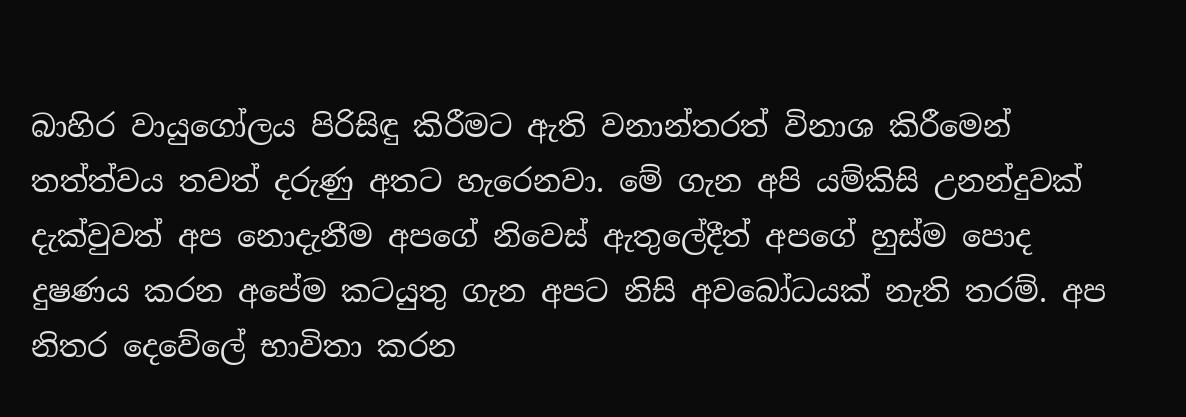බාහිර වායුගෝලය පිරිසිඳු කිරීමට ඇති වනාන්තරත් විනාශ කිරීමෙන් තත්ත්වය තවත් දරුණු අතට හැරෙනවා. මේ ගැන අපි යම්කිසි උනන්දුවක් දැක්වුවත් අප නොදැනීම අපගේ නිවෙස් ඇතුලේදීත් අපගේ හුස්ම පොද  දුෂණය කරන අපේම කටයුතු ගැන අපට නිසි අවබෝධයක් නැති තරම්. අප නිතර දෙවේලේ භාවිතා කරන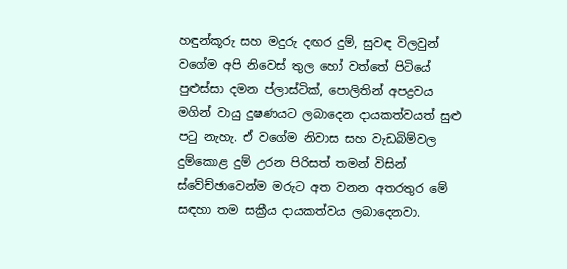හඳුන්කූරු සහ මදුරු දඟර දුම්, සුවඳ විලවුන් වගේම අපි නිවෙස් තුල හෝ වත්තේ පිටියේ පුළුස්සා දමන ප්ලාස්ටික්, පොලිතින් අපද්‍රවය මගින් වායු දුෂණයට ලබාදෙන දායකත්වයත් සුළු පටු නැහැ. ඒ වගේම නිවාස සහ වැඩබිම්වල දුම්කොළ දුම් උරන පිරිසත් තමන් විසින් ස්වේච්ඡාවෙන්ම මරුට අත වනන අතරතුර මේ සඳහා තම සක්‍රීය දායකත්වය ලබාදෙනවා.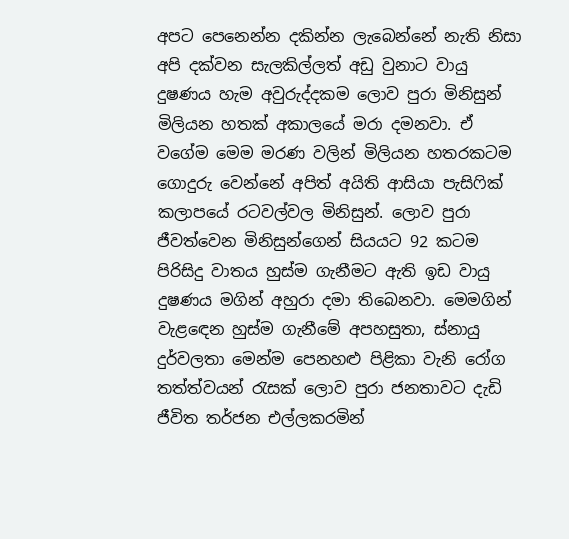අපට පෙනෙන්න දකින්න ලැබෙන්නේ නැති නිසා අපි දක්වන සැලකිල්ලත් අඩු වුනාට වායු දුෂණය හැම අවුරුද්දකම ලොව පුරා මිනිසුන් මිලියන හතක් අකාලයේ මරා දමනවා. ඒ වගේම මෙම මරණ වලින් මිලියන හතරකටම ගොදුරු වෙන්නේ අපිත් අයිති ආසියා පැසිෆික් කලාපයේ රටවල්වල මිනිසුන්. ලොව පුරා ජීවත්වෙන මිනිසුන්ගෙන් සියයට 92 කටම පිරිසිදු වාතය හුස්ම ගැනීමට ඇති ඉඩ වායු දුෂණය මගින් අහුරා දමා තිබෙනවා. මෙමගින් වැළඳෙන හුස්ම ගැනීමේ අපහසුතා, ස්නායු දුර්වලතා මෙන්ම පෙනහළු පිළිකා වැනි රෝග තත්ත්වයන් රැසක් ලොව පුරා ජනතාවට දැඩි ජීවිත තර්ජන එල්ලකරමින්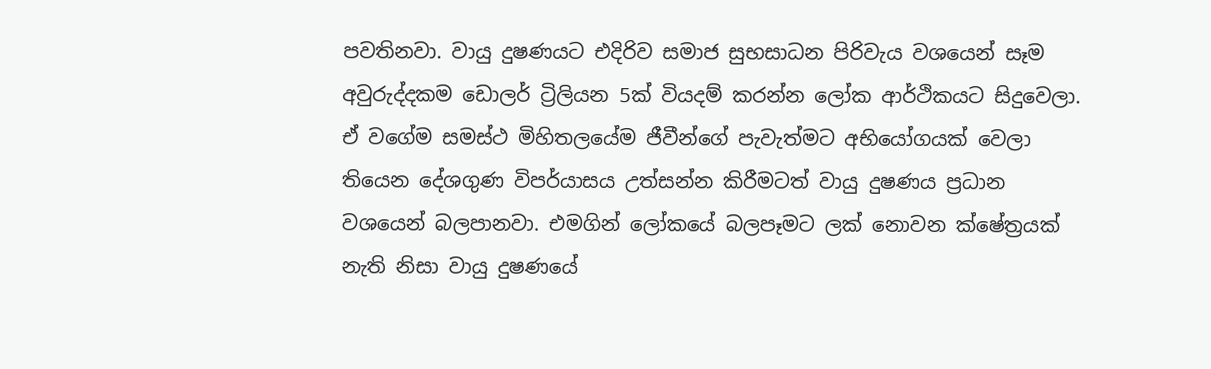පවතිනවා. වායු දුෂණයට එදිරිව සමාජ සුභසාධන පිරිවැය වශයෙන් සෑම අවුරුද්දකම ඩොලර් ට්‍රිලියන 5ක් වියදම් කරන්න ලෝක ආර්ථිකයට සිදුවෙලා. ඒ වගේම සමස්ථ මිහිතලයේම ජීවීන්ගේ පැවැත්මට අභියෝගයක් වෙලා තියෙන දේශගුණ විපර්යාසය උත්සන්න කිරීමටත් වායු දුෂණය ප්‍රධාන වශයෙන් බලපානවා. එමගින් ලෝකයේ බලපෑමට ලක් නොවන ක්ෂේත්‍රයක් නැති නිසා වායු දුෂණයේ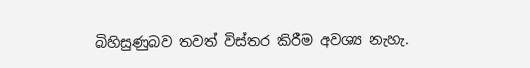බිහිසුණුබව තවත් විස්තර කිරීම අවශ්‍ය නැහැ.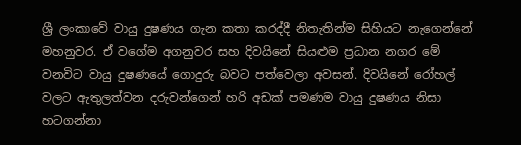ශ්‍රී ලංකාවේ වායු දුෂණය ගැන කතා කරද්දී නිතැතින්ම සිහියට නැගෙන්නේ මහනුවර. ඒ වගේම අගනුවර සහ දිවයිනේ සියළුම ප්‍රධාන නගර මේ වනවිට වායු දුෂණයේ ගොදුරු බවට පත්වෙලා අවසන්. දිවයිනේ රෝහල් වලට ඇතුලත්වන දරුවන්ගෙන් හරි අඩක් පමණම වායු දුෂණය නිසා හටගන්නා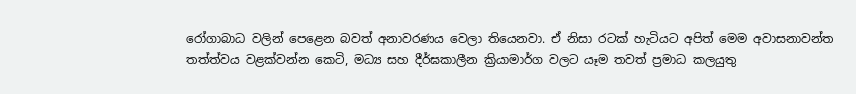රෝගාබාධ වලින් පෙළෙන බවත් අනාවරණය වෙලා තියෙනවා. ඒ නිසා රටක් හැටියට අපිත් මෙම අවාසනාවන්ත තත්ත්වය වළක්වන්න කෙටි, මධ්‍ය සහ දීර්ඝකාලීන ක්‍රියාමාර්ග වලට යෑම තවත් ප්‍රමාධ කලයුතු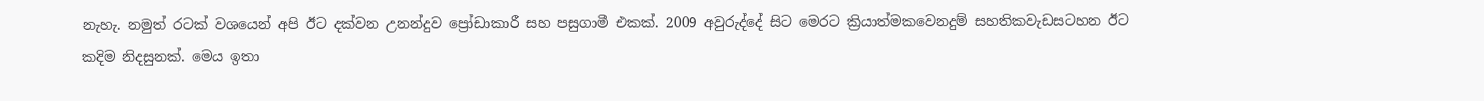නැහැ. නමුත් රටක් වශයෙන් අපි ඊට දක්වන උනන්දුව ප්‍රෝඩාකාරී සහ පසුගාමී එකක්. 2009 අවුරුද්දේ සිට මෙරට ක්‍රියාත්මකවෙනදුම් සහතිකවැඩසටහන ඊට කදිම නිදසුනක්. මෙය ඉතා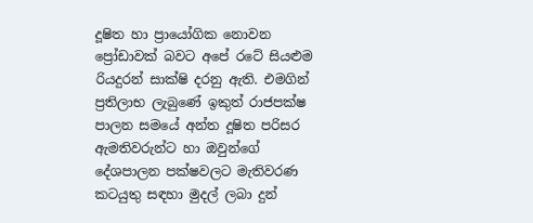දූෂිත හා ප්‍රායෝගික නොවන ප්‍රෝඩාවක් බවට අපේ රටේ සියළුම රියදුරන් සාක්ෂි දරනු ඇති. එමගින් ප්‍රතිලාභ ලැබුණේ ඉකුත් රාජපක්ෂ පාලන සමයේ අන්ත දූෂිත පරිසර ඇමතිවරුන්ට හා ඔවුන්ගේ දේශපාලන පක්ෂවලට මැතිවරණ කටයුතු සඳහා මුදල් ලබා දුන්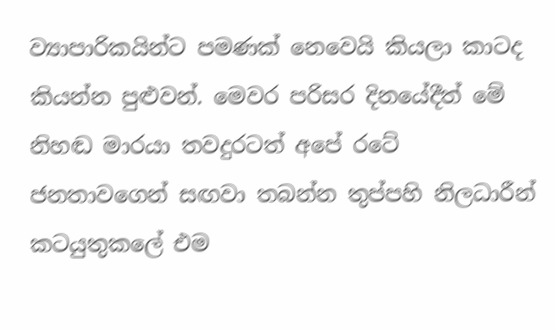ව්‍යාපාරිකයින්ට පමණක් නෙවෙයි කියලා කාටද කියන්න පුළුවන්. මෙවර පරිසර දිනයේදීත් මේ නිහඬ මාරයා තවදුරටත් අපේ රටේ ජනතාවගෙන් සඟවා තබන්න තුප්පහි නිලධාරීන් කටයුතුකලේ එම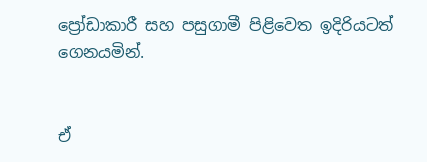ප්‍රෝඩාකාරී සහ පසුගාමී පිළිවෙත ඉදිරියටත් ගෙනයමින්.


ඒ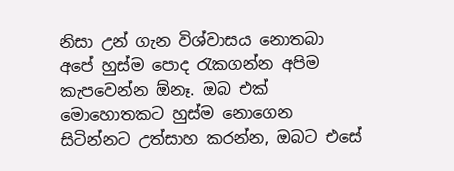නිසා උන් ගැන විශ්වාසය නොතබා අපේ හුස්ම පොද රැකගන්න අපිම කැපවෙන්න ඕනෑ. ඔබ එක් මොහොතකට හුස්ම නොගෙන සිටින්නට උත්සාහ කරන්න, ඔබට එසේ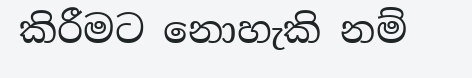කිරීමට නොහැකි නම්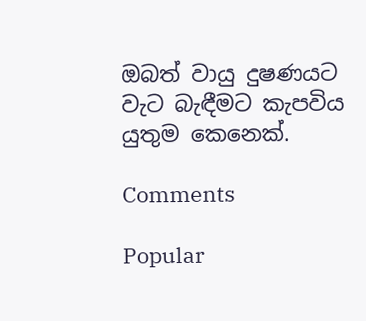ඔබත් වායු දුෂණයට වැට බැඳීමට කැපවිය යුතුම කෙනෙක්.

Comments

Popular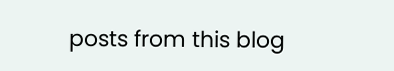posts from this blog